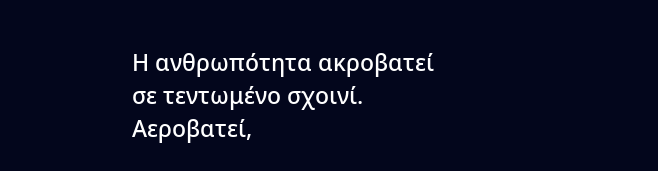Η ανθρωπότητα ακροβατεί
σε τεντωμένο σχοινί.
Αεροβατεί,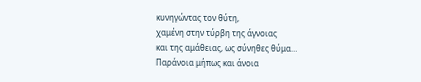κυνηγώντας τον θύτη,
χαμένη στην τύρβη της άγνοιας
και της αμάθειας, ως σύνηθες θύμα…
Παράνοια μήπως και άνοια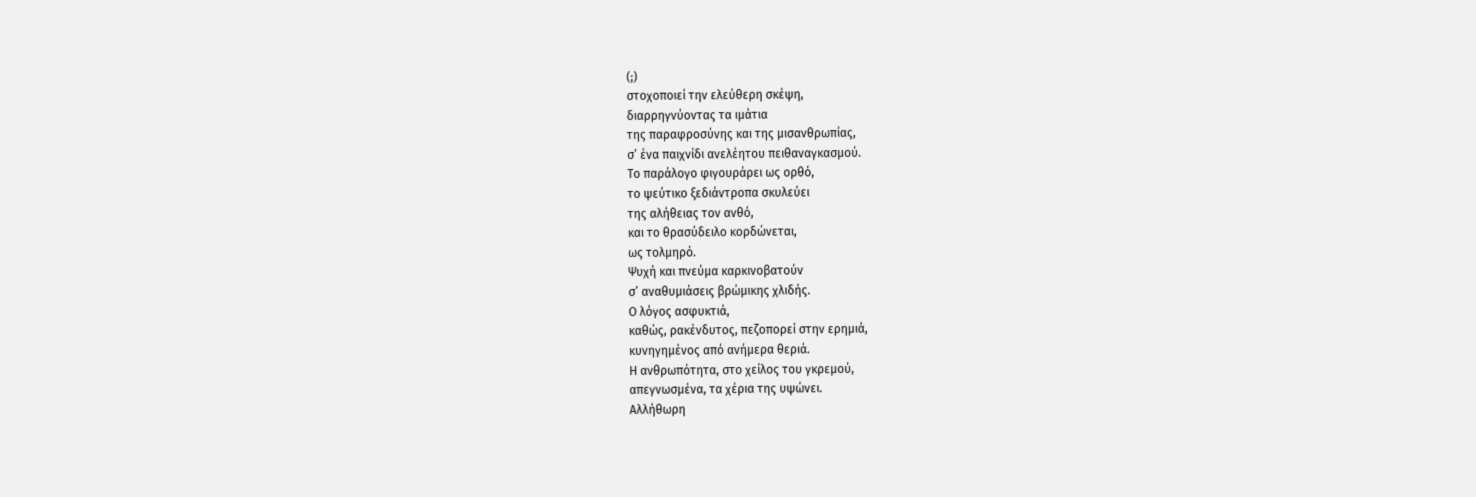(;)
στοχοποιεί την ελεύθερη σκέψη,
διαρρηγνύοντας τα ιμάτια
της παραφροσύνης και της μισανθρωπίας,
σ’ ένα παιχνίδι ανελέητου πειθαναγκασμού.
Το παράλογο φιγουράρει ως ορθό,
το ψεύτικο ξεδιάντροπα σκυλεύει
της αλήθειας τον ανθό,
και το θρασύδειλο κορδώνεται,
ως τολμηρό.
Ψυχή και πνεύμα καρκινοβατούν
σ’ αναθυμιάσεις βρώμικης χλιδής.
Ο λόγος ασφυκτιά,
καθώς, ρακένδυτος, πεζοπορεί στην ερημιά,
κυνηγημένος από ανήμερα θεριά.
Η ανθρωπότητα, στο χείλος του γκρεμού,
απεγνωσμένα, τα χέρια της υψώνει.
Αλλήθωρη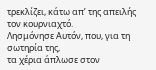τρεκλίζει, κάτω απ’ της απειλής τον κουρνιαχτό.
Λησμόνησε Αυτόν, που, για τη σωτηρία της,
τα χέρια άπλωσε στον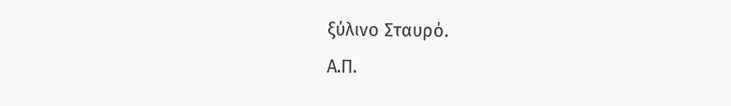ξύλινο Σταυρό.
Α.Π.